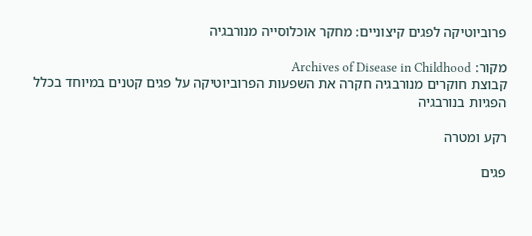פרוביוטיקה לפגים קיצוניים: מחקר אוכלוסייה מנורבגיה

מקור: Archives of Disease in Childhood
קבוצת חוקרים מנורבגיה חקרה את השפעות הפרוביוטיקה על פגים קטנים במיוחד בכלל הפגיות בנורבגיה

רקע ומטרה

פגים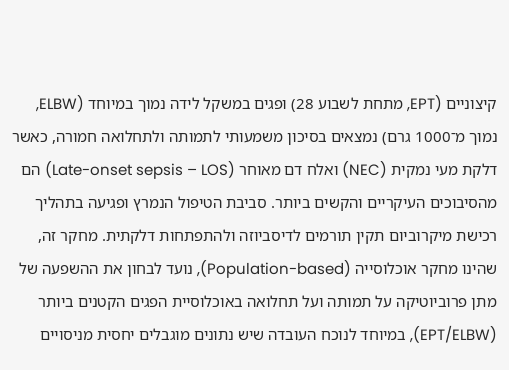קיצוניים (EPT, מתחת לשבוע 28) ופגים במשקל לידה נמוך במיוחד (ELBW, נמוך מ־1000 גרם) נמצאים בסיכון משמעותי לתמותה ולתחלואה חמורה, כאשר דלקת מעי נמקית (NEC) ואלח דם מאוחר (Late-onset sepsis – LOS) הם מהסיבוכים העיקריים והקשים ביותר. סביבת הטיפול הנמרץ ופגיעה בתהליך רכישת מיקרוביום תקין תורמים לדיסביוזה ולהתפתחות דלקתית. מחקר זה, שהינו מחקר אוכלוסייה (Population-based), נועד לבחון את ההשפעה של מתן פרוביוטיקה על תמותה ועל תחלואה באוכלוסיית הפגים הקטנים ביותר (EPT/ELBW), במיוחד לנוכח העובדה שיש נתונים מוגבלים יחסית מניסויים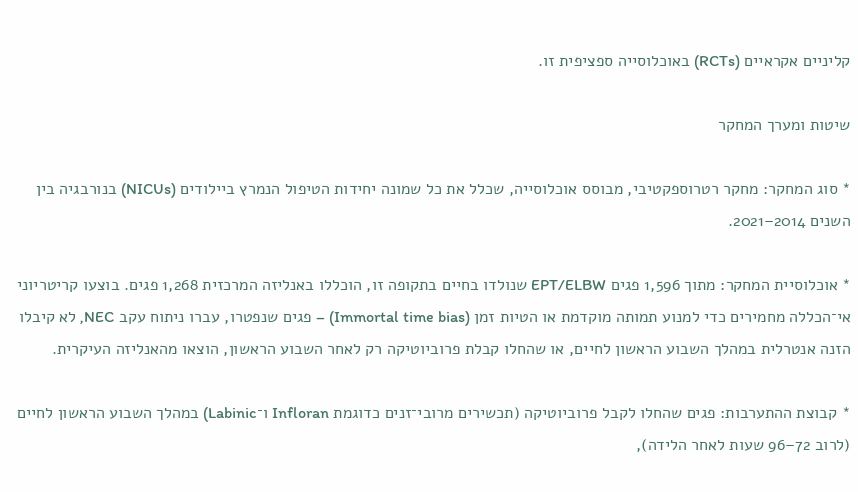קליניים אקראיים (RCTs) באוכלוסייה ספציפית זו.

שיטות ומערך המחקר

* סוג המחקר: מחקר רטרוספקטיבי, מבוסס אוכלוסייה, שכלל את כל שמונה יחידות הטיפול הנמרץ ביילודים (NICUs) בנורבגיה בין השנים 2014–2021.

* אוכלוסיית המחקר: מתוך 1,596 פגים EPT/ELBW שנולדו בחיים בתקופה זו, הוכללו באנליזה המרכזית 1,268 פגים. בוצעו קריטריוני אי־הכללה מחמירים כדי למנוע תמותה מוקדמת או הטיות זמן (Immortal time bias) – פגים שנפטרו, עברו ניתוח עקב NEC, לא קיבלו הזנה אנטרלית במהלך השבוע הראשון לחיים, או שהחלו קבלת פרוביוטיקה רק לאחר השבוע הראשון, הוצאו מהאנליזה העיקרית.

* קבוצת ההתערבות: פגים שהחלו לקבל פרוביוטיקה (תכשירים מרובי־זנים כדוגמת Infloran ו־Labinic) במהלך השבוע הראשון לחיים (לרוב 72–96 שעות לאחר הלידה),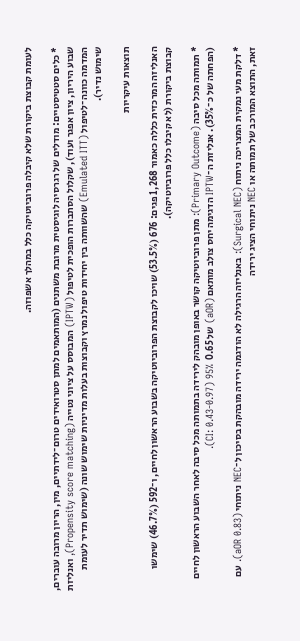לעומת קבוצת ביקורת שלא קיבלה פרוביוטיקה כלל במהלך אשפוזה.

* כלים סטטיסטיים: מודלים של רגרסיה לוגיסטית מרובת משתנים (המותאמים למתן סטרואידים טרום־לידתיים, מין, הריון מרובה עוברים, שבוע היריון, ציון אפגר ועוד), שקלול הסתברות הופכית לטיפול (IPTW) המבוסס על ציוני נטייה (Propensity score matching), ואנליזת המדמה כוונה־לטיפול (Emulated ITT) שהשוותה בין יחידות טיפול נמרץ וקבוצות בעלות מדיניות שימוש שונה (שימוש תדיר לעומת שימוש נדיר).

תוצאות עיקריות

האנליזה המרכזית כללה כאמור 1,268 פגים: 676 (53.5%) שויכו לקבוצת הפרוביוטיקה בשבוע הראשון לחיים, ו־592 (46.7%) שימשו קבוצת ביקורת (לא קיבלו כלל פרוביוטיקה).

* תמותה מכל סיבה (Primary Outcome): מתן פרוביוטיקה קושר באופן מובהק לירידה בתמותה מכל סיבה לאחר השבוע הראשון לחיים (הפחתה של כ־35%). אנליזת ה־IPTW הדגימה יחס צולב מותאם (aOR) של 0.65  CI: 0.43-0.97) 95%).

* דלקת מעי נמקית המצריכה ניתוח (Surgical NEC): באנליזה הרגילה לא הודגמה ירידה מובהקת בסיכון ל־NEC ניתוחי (aOR 0.83). עם זאת, התוצא המורכב של תמותה או NEC ניתוחי הציג ירידה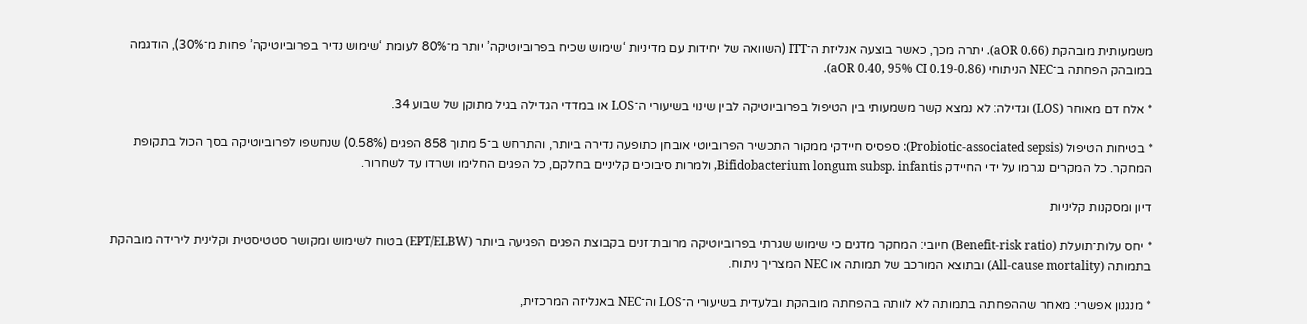משמעותית מובהקת (aOR 0.66). יתרה מכך, כאשר בוצעה אנליזת ה־ITT (השוואה של יחידות עם מדיניות ‘שימוש שכיח בפרוביוטיקה’ יותר מ־80% לעומת ‘שימוש נדיר בפרוביוטיקה’ פחות מ־30%), הודגמה במובהק הפחתה ב־NEC הניתוחי (aOR 0.40, 95% CI 0.19-0.86).

* אלח דם מאוחר (LOS) וגדילה: לא נמצא קשר משמעותי בין הטיפול בפרוביוטיקה לבין שינוי בשיעורי ה־LOS או במדדי הגדילה בגיל מתוקן של שבוע 34.

* בטיחות הטיפול (Probiotic-associated sepsis): ספסיס חיידקי ממקור התכשיר הפרוביוטי אובחן כתופעה נדירה ביותר, והתרחש ב־5 מתוך 858 הפגים (0.58%) שנחשפו לפרוביוטיקה בסך הכול בתקופת המחקר. כל המקרים נגרמו על ידי החיידק Bifidobacterium longum subsp. infantis, ולמרות סיבוכים קליניים בחלקם, כל הפגים החלימו ושרדו עד לשחרור.

דיון ומסקנות קליניות

* יחס עלות־תועלת (Benefit-risk ratio) חיובי: המחקר מדגים כי שימוש שגרתי בפרוביוטיקה מרובת־זנים בקבוצת הפגים הפגיעה ביותר (EPT/ELBW) בטוח לשימוש ומקושר סטטיסטית וקלינית לירידה מובהקת בתמותה (All-cause mortality) ובתוצא המורכב של תמותה או NEC המצריך ניתוח.

* מנגנון אפשרי: מאחר שההפחתה בתמותה לא לוותה בהפחתה מובהקת ובלעדית בשיעורי ה־LOS וה־NEC באנליזה המרכזית,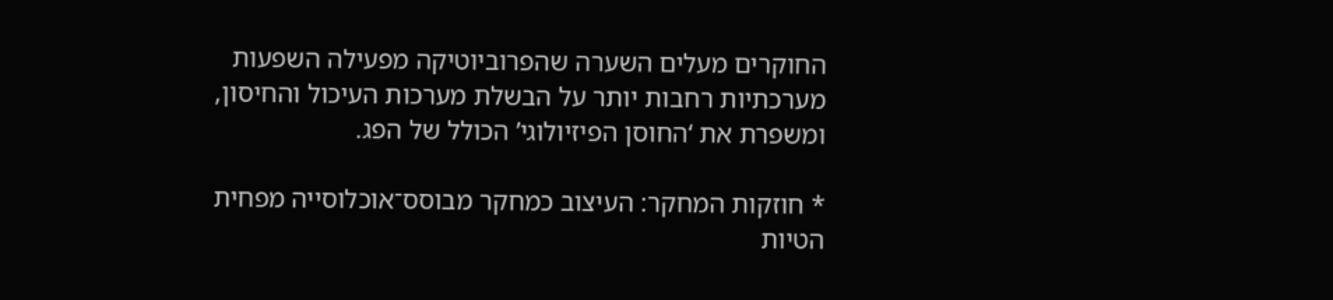החוקרים מעלים השערה שהפרוביוטיקה מפעילה השפעות מערכתיות רחבות יותר על הבשלת מערכות העיכול והחיסון, ומשפרת את ‘החוסן הפיזיולוגי’ הכולל של הפג.

* חוזקות המחקר: העיצוב כמחקר מבוסס־אוכלוסייה מפחית הטיות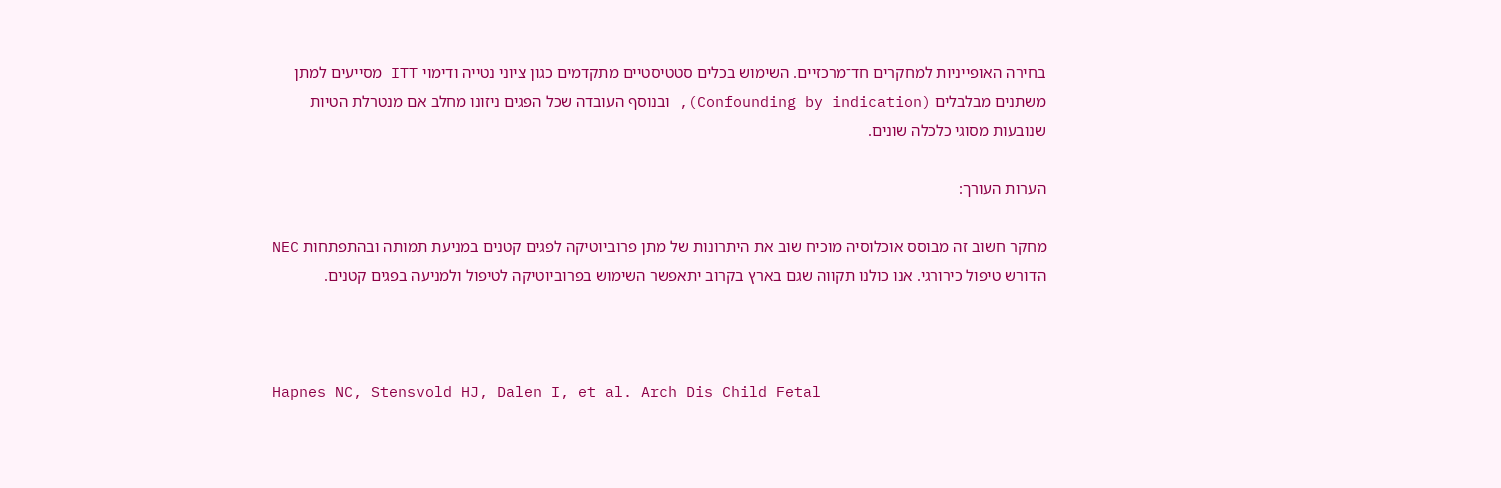בחירה האופייניות למחקרים חד־מרכזיים. השימוש בכלים סטטיסטיים מתקדמים כגון ציוני נטייה ודימוי ITT מסייעים למתן משתנים מבלבלים (Confounding by indication), ובנוסף העובדה שכל הפגים ניזונו מחלב אם מנטרלת הטיות שנובעות מסוגי כלכלה שונים.

הערות העורך:

מחקר חשוב זה מבוסס אוכלוסיה מוכיח שוב את היתרונות של מתן פרוביוטיקה לפגים קטנים במניעת תמותה ובהתפתחות NEC הדורש טיפול כירורגי. אנו כולנו תקווה שגם בארץ בקרוב יתאפשר השימוש בפרוביוטיקה לטיפול ולמניעה בפגים קטנים.



Hapnes NC, Stensvold HJ, Dalen I, et al. Arch Dis Child Fetal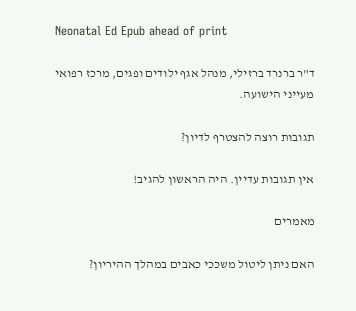Neonatal Ed Epub ahead of print

ד"ר ברנרד ברזילי, מנהל אגף ילודים ופגים, מרכז רפואי מעייני הישועה.

תגובות רוצה להצטרף לדיון?

אין תגובות עדיין. היה הראשון להגיב!

מאמרים

האם ניתן ליטול משככי כאבים במהלך ההיריון?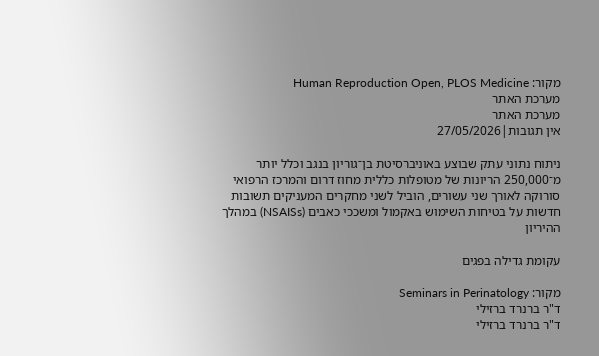מקור: Human Reproduction Open, PLOS Medicine
מערכת האתר
מערכת האתר
אין תגובות|27/05/2026

ניתוח נתוני עתק שבוצע באוניברסיטת בן־גוריון בנגב וכלל יותר מ־250,000 הריונות של מטופלות כללית מחוז דרום והמרכז הרפואי סורוקה לאורך שני עשורים, הוביל לשני מחקרים המעניקים תשובות חדשות על בטיחות השימוש באקמול ומשככי כאבים (NSAISs) במהלך ההיריון

עקומת גדילה בפגים

מקור: Seminars in Perinatology
ד"ר ברנרד ברזילי
ד"ר ברנרד ברזילי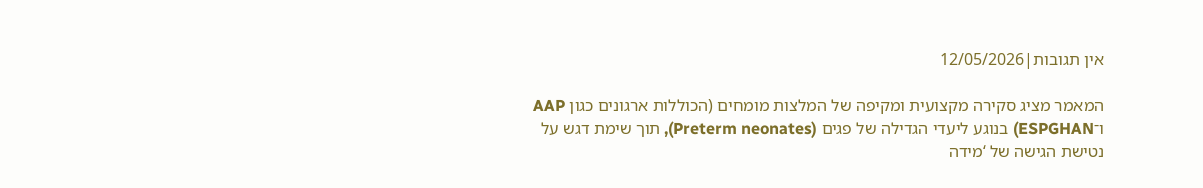אין תגובות|12/05/2026

המאמר מציג סקירה מקצועית ומקיפה של המלצות מומחים (הכוללות ארגונים כגון AAP ו־ESPGHAN) בנוגע ליעדי הגדילה של פגים (Preterm neonates), תוך שימת דגש על נטישת הגישה של ‘מידה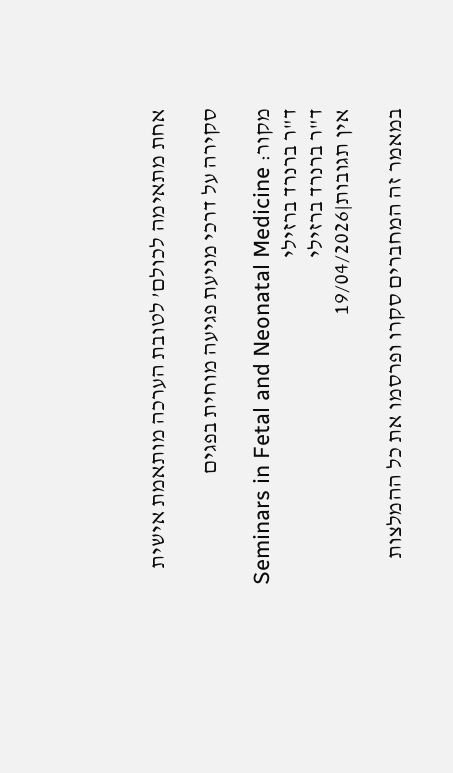אחת מתאימה לכולם’ לטובת הערכה מותאמת אישית

סקירה על דרכי מניעת פגיעה מוחית בפגים

מקור: Seminars in Fetal and Neonatal Medicine
ד"ר ברנרד ברזילי
ד"ר ברנרד ברזילי
אין תגובות|19/04/2026

במאמר זה המחברים סקרו ופרסמו את כל ההמלצות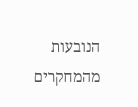הנובעות מהמחקרים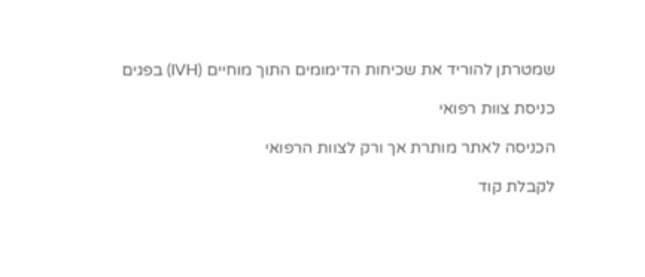שמטרתן להוריד את שכיחות הדימומים התוך מוחיים (IVH) בפגים

כניסת צוות רפואי

הכניסה לאתר מותרת אך ורק לצוות הרפואי

לקבלת קוד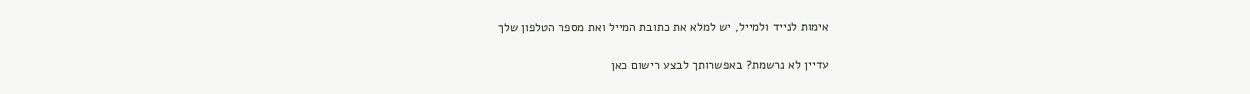אימות לנייד ולמייל, יש למלא את כתובת המייל ואת מספר הטלפון שלך

עדיין לא נרשמת? באפשרותך לבצע רישום כאן